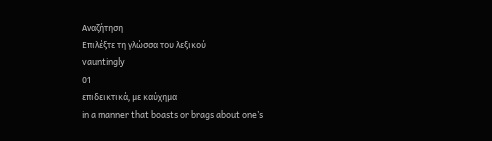Αναζήτηση
Επιλέξτε τη γλώσσα του λεξικού
vauntingly
01
επιδεικτικά, με καύχημα
in a manner that boasts or brags about one’s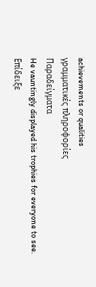achievements or qualities
γραμματικές πληροφορίες
Παραδείγματα
He vauntingly displayed his trophies for everyone to see.
Επίδειξε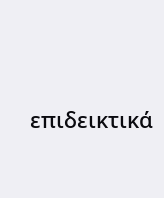επιδεικτικά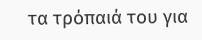τα τρόπαιά του για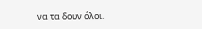να τα δουν όλοι.